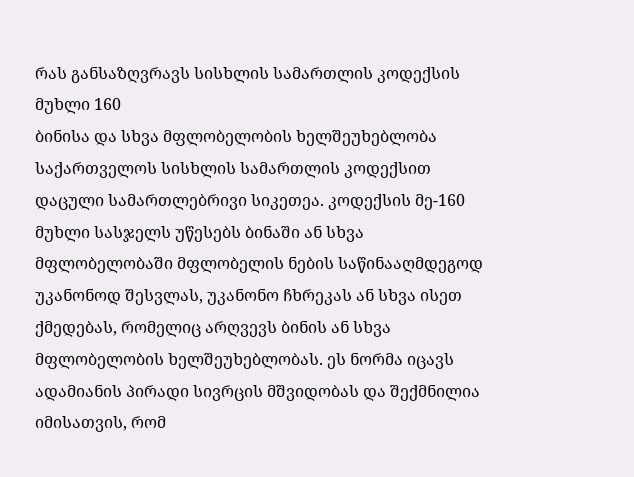რას განსაზღვრავს სისხლის სამართლის კოდექსის მუხლი 160
ბინისა და სხვა მფლობელობის ხელშეუხებლობა საქართველოს სისხლის სამართლის კოდექსით დაცული სამართლებრივი სიკეთეა. კოდექსის მე-160 მუხლი სასჯელს უწესებს ბინაში ან სხვა მფლობელობაში მფლობელის ნების საწინააღმდეგოდ უკანონოდ შესვლას, უკანონო ჩხრეკას ან სხვა ისეთ ქმედებას, რომელიც არღვევს ბინის ან სხვა მფლობელობის ხელშეუხებლობას. ეს ნორმა იცავს ადამიანის პირადი სივრცის მშვიდობას და შექმნილია იმისათვის, რომ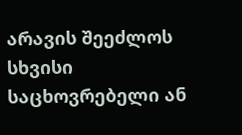არავის შეეძლოს სხვისი საცხოვრებელი ან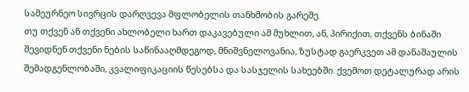სამეურნეო სივრცის დარღვევა მფლობელის თანხმობის გარეშე.
თუ თქვენ ან თქვენი ახლობელი ხართ დაკავებული ამ მუხლით, ან, პირიქით, თქვენს ბინაში შევიდნენ თქვენი ნების საწინააღმდეგოდ, მნიშვნელოვანია, ზუსტად გაერკვეთ ამ დანაშაულის შემადგენლობაში, კვალიფიკაციის წესებსა და სასჯელის სახეებში. ქვემოთ დეტალურად არის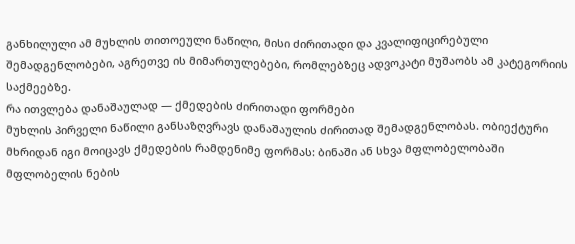განხილული ამ მუხლის თითოეული ნაწილი, მისი ძირითადი და კვალიფიცირებული შემადგენლობები, აგრეთვე ის მიმართულებები, რომლებზეც ადვოკატი მუშაობს ამ კატეგორიის საქმეებზე.
რა ითვლება დანაშაულად — ქმედების ძირითადი ფორმები
მუხლის პირველი ნაწილი განსაზღვრავს დანაშაულის ძირითად შემადგენლობას. ობიექტური მხრიდან იგი მოიცავს ქმედების რამდენიმე ფორმას: ბინაში ან სხვა მფლობელობაში მფლობელის ნების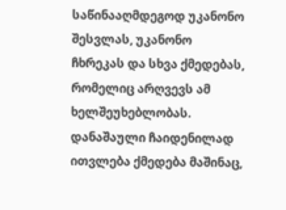საწინააღმდეგოდ უკანონო შესვლას, უკანონო ჩხრეკას და სხვა ქმედებას, რომელიც არღვევს ამ ხელშეუხებლობას. დანაშაული ჩაიდენილად ითვლება ქმედება მაშინაც,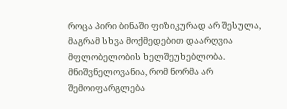როცა პირი ბინაში ფიზიკურად არ შესულა, მაგრამ სხვა მოქმედებით დაარღვია მფლობელობის ხელშეუხებლობა.
მნიშვნელოვანია, რომ ნორმა არ შემოიფარგლება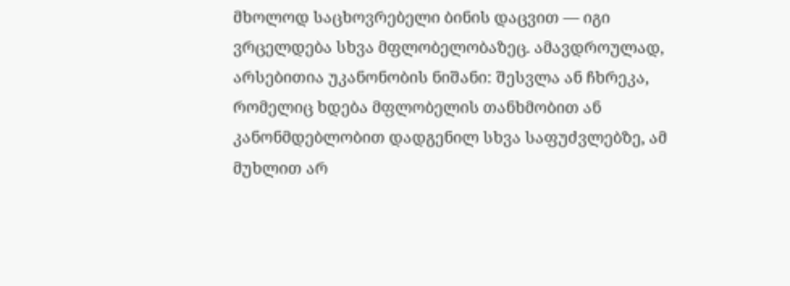მხოლოდ საცხოვრებელი ბინის დაცვით — იგი ვრცელდება სხვა მფლობელობაზეც. ამავდროულად, არსებითია უკანონობის ნიშანი: შესვლა ან ჩხრეკა, რომელიც ხდება მფლობელის თანხმობით ან კანონმდებლობით დადგენილ სხვა საფუძვლებზე, ამ მუხლით არ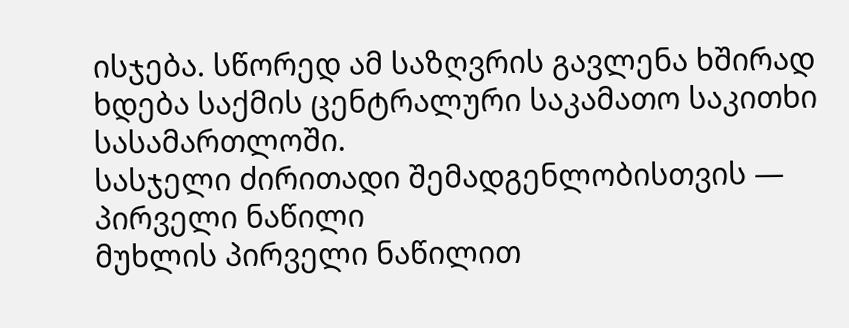ისჯება. სწორედ ამ საზღვრის გავლენა ხშირად ხდება საქმის ცენტრალური საკამათო საკითხი სასამართლოში.
სასჯელი ძირითადი შემადგენლობისთვის — პირველი ნაწილი
მუხლის პირველი ნაწილით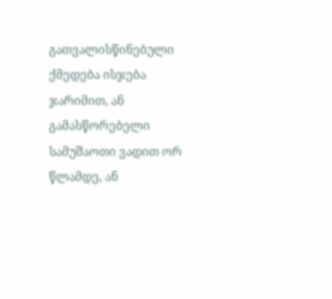გათვალისწინებული ქმედება ისჯება ჯარიმით, ან გამასწორებელი სამუშაოთი ვადით ორ წლამდე, ან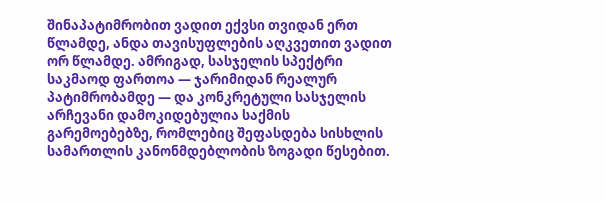შინაპატიმრობით ვადით ექვსი თვიდან ერთ წლამდე, ანდა თავისუფლების აღკვეთით ვადით ორ წლამდე. ამრიგად, სასჯელის სპექტრი საკმაოდ ფართოა — ჯარიმიდან რეალურ პატიმრობამდე — და კონკრეტული სასჯელის არჩევანი დამოკიდებულია საქმის გარემოებებზე, რომლებიც შეფასდება სისხლის სამართლის კანონმდებლობის ზოგადი წესებით.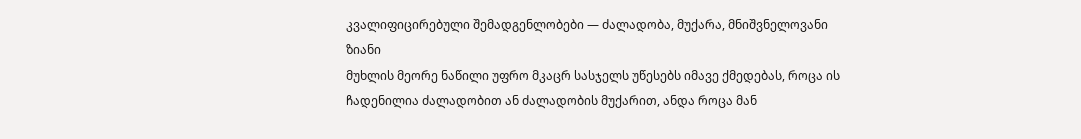კვალიფიცირებული შემადგენლობები — ძალადობა, მუქარა, მნიშვნელოვანი ზიანი
მუხლის მეორე ნაწილი უფრო მკაცრ სასჯელს უწესებს იმავე ქმედებას, როცა ის ჩადენილია ძალადობით ან ძალადობის მუქარით, ანდა როცა მან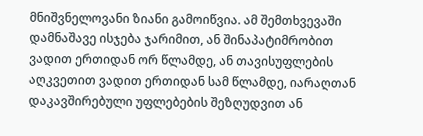მნიშვნელოვანი ზიანი გამოიწვია. ამ შემთხვევაში დამნაშავე ისჯება ჯარიმით, ან შინაპატიმრობით ვადით ერთიდან ორ წლამდე, ან თავისუფლების აღკვეთით ვადით ერთიდან სამ წლამდე, იარაღთან დაკავშირებული უფლებების შეზღუდვით ან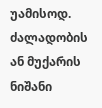უამისოდ.
ძალადობის ან მუქარის ნიშანი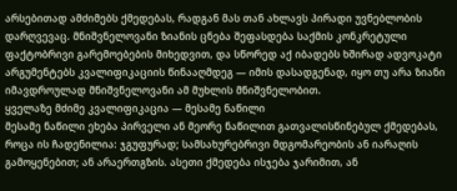არსებითად ამძიმებს ქმედებას, რადგან მას თან ახლავს პირადი უვნებლობის დარღვევაც. მნიშვნელოვანი ზიანის ცნება შეფასდება საქმის კონკრეტული ფაქტობრივი გარემოებების მიხედვით, და სწორედ აქ იბადებს ხშირად ადვოკატი არგუმენტებს კვალიფიკაციის წინააღმდეგ — იმის დასადგენად, იყო თუ არა ზიანი იმავდროულად მნიშვნელოვანი ამ მუხლის მნიშვნელობით.
ყველაზე მძიმე კვალიფიკაცია — მესამე ნაწილი
მესამე ნაწილი ეხება პირველი ან მეორე ნაწილით გათვალისწინებულ ქმედებას, როცა ის ჩადენილია: ჯგუფურად; სამსახურებრივი მდგომარეობის ან იარაღის გამოყენებით; ან არაერთგზის. ასეთი ქმედება ისჯება ჯარიმით, ან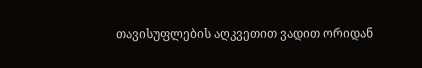თავისუფლების აღკვეთით ვადით ორიდან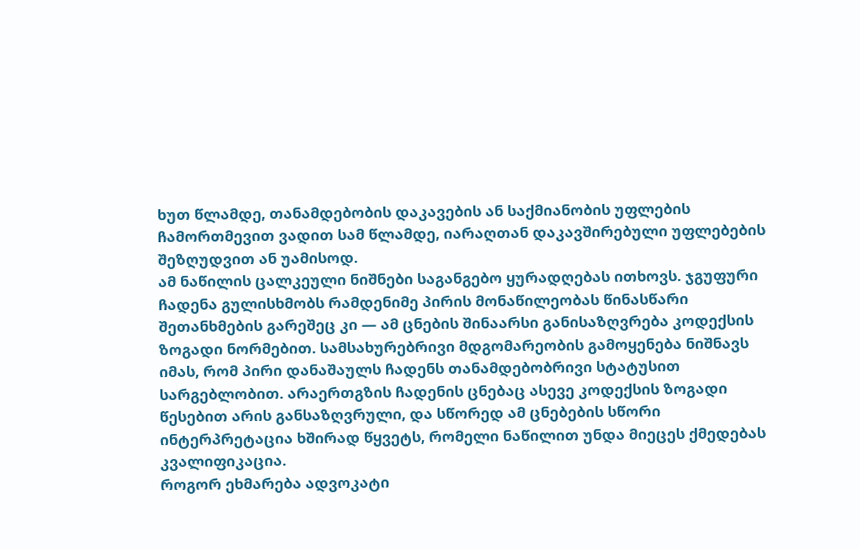ხუთ წლამდე, თანამდებობის დაკავების ან საქმიანობის უფლების ჩამორთმევით ვადით სამ წლამდე, იარაღთან დაკავშირებული უფლებების შეზღუდვით ან უამისოდ.
ამ ნაწილის ცალკეული ნიშნები საგანგებო ყურადღებას ითხოვს. ჯგუფური ჩადენა გულისხმობს რამდენიმე პირის მონაწილეობას წინასწარი შეთანხმების გარეშეც კი — ამ ცნების შინაარსი განისაზღვრება კოდექსის ზოგადი ნორმებით. სამსახურებრივი მდგომარეობის გამოყენება ნიშნავს იმას, რომ პირი დანაშაულს ჩადენს თანამდებობრივი სტატუსით სარგებლობით. არაერთგზის ჩადენის ცნებაც ასევე კოდექსის ზოგადი წესებით არის განსაზღვრული, და სწორედ ამ ცნებების სწორი ინტერპრეტაცია ხშირად წყვეტს, რომელი ნაწილით უნდა მიეცეს ქმედებას კვალიფიკაცია.
როგორ ეხმარება ადვოკატი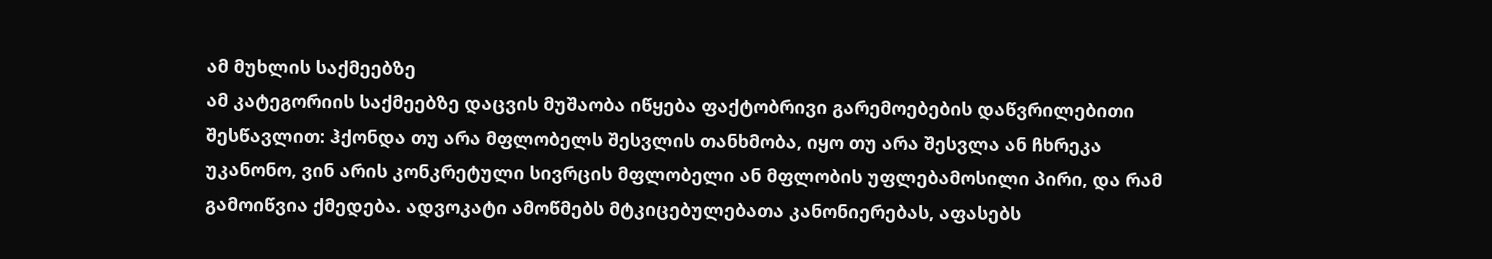ამ მუხლის საქმეებზე
ამ კატეგორიის საქმეებზე დაცვის მუშაობა იწყება ფაქტობრივი გარემოებების დაწვრილებითი შესწავლით: ჰქონდა თუ არა მფლობელს შესვლის თანხმობა, იყო თუ არა შესვლა ან ჩხრეკა უკანონო, ვინ არის კონკრეტული სივრცის მფლობელი ან მფლობის უფლებამოსილი პირი, და რამ გამოიწვია ქმედება. ადვოკატი ამოწმებს მტკიცებულებათა კანონიერებას, აფასებს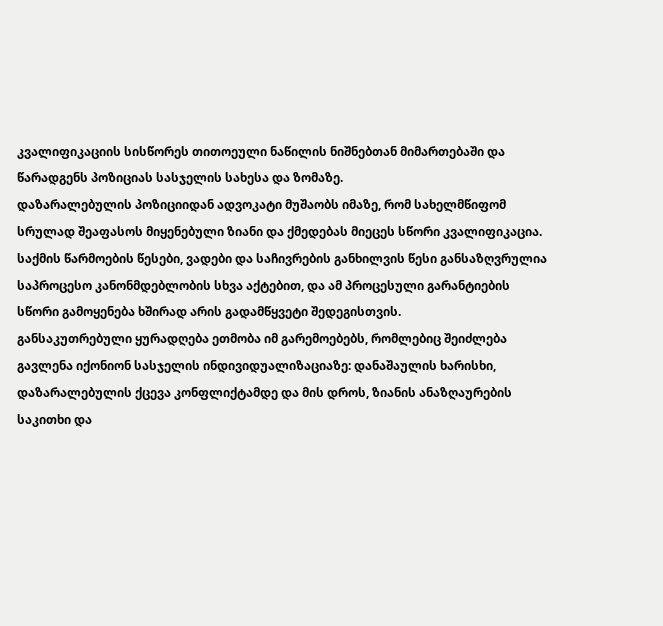კვალიფიკაციის სისწორეს თითოეული ნაწილის ნიშნებთან მიმართებაში და წარადგენს პოზიციას სასჯელის სახესა და ზომაზე.
დაზარალებულის პოზიციიდან ადვოკატი მუშაობს იმაზე, რომ სახელმწიფომ სრულად შეაფასოს მიყენებული ზიანი და ქმედებას მიეცეს სწორი კვალიფიკაცია. საქმის წარმოების წესები, ვადები და საჩივრების განხილვის წესი განსაზღვრულია საპროცესო კანონმდებლობის სხვა აქტებით, და ამ პროცესული გარანტიების სწორი გამოყენება ხშირად არის გადამწყვეტი შედეგისთვის.
განსაკუთრებული ყურადღება ეთმობა იმ გარემოებებს, რომლებიც შეიძლება გავლენა იქონიონ სასჯელის ინდივიდუალიზაციაზე: დანაშაულის ხარისხი, დაზარალებულის ქცევა კონფლიქტამდე და მის დროს, ზიანის ანაზღაურების საკითხი და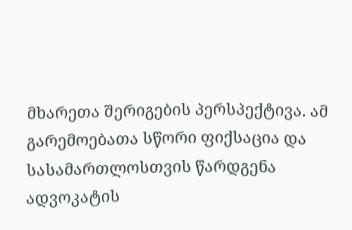მხარეთა შერიგების პერსპექტივა. ამ გარემოებათა სწორი ფიქსაცია და სასამართლოსთვის წარდგენა ადვოკატის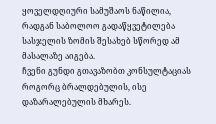ყოველდღიური სამუშაოს ნაწილია, რადგან საბოლოო გადაწყვეტილება სასჯელის ზომის შესახებ სწორედ ამ მასალაზე აიგება.
ჩვენი გუნდი გთავაზობთ კონსულტაციას როგორც ბრალდებულის, ისე დაზარალებულის მხარეს.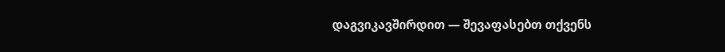დაგვიკავშირდით — შევაფასებთ თქვენს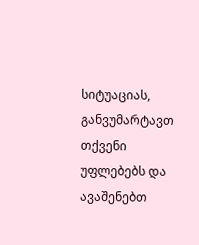სიტუაციას, განვუმარტავთ თქვენი უფლებებს და ავაშენებთ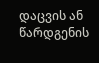დაცვის ან წარდგენის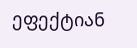ეფექტიან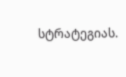სტრატეგიას.